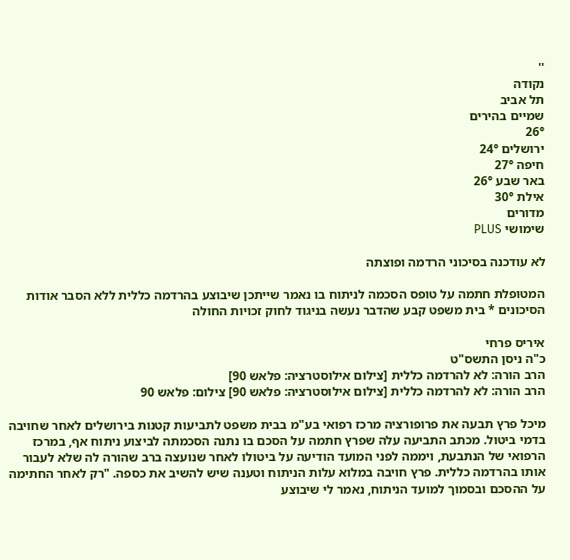''
נקודה
תל אביב
שמיים בהירים
26°
ירושלים 24°
חיפה 27°
באר שבע 26°
אילת 30°
מדורים
שימושי PLUS

לא עודכנה בסיכוני הרדמה ופוצתה

המטופלת חתמה על טופס הסכמה לניתוח בו נאמר שייתכן שיבוצע בהרדמה כללית ללא הסבר אודות הסיכונים * בית משפט קבע שהדבר נעשה בניגוד לחוק זכויות החולה

איריס פרחי
כ"ה ניסן התשס"ט
הרב הורה: לא להרדמה כללית [צילום אילוסטרציה: פלאש 90]
הרב הורה: לא להרדמה כללית [צילום אילוסטרציה: פלאש 90] צילום: פלאש 90

מיכל פרץ תבעה את פרופורציה מרכז רפואי בע"מ בבית משפט לתביעות קטנות בירושלים לאחר שחויבה בדמי ביטול. מכתב התביעה עלה שפרץ חתמה על הסכם בו נתנה הסכמתה לביצוע ניתוח אף, במרכז הרפואי של הנתבעת, ויממה לפני המועד הודיעה על ביטולו לאחר שנועצה ברב שהורה לה שלא לעבור אותו בהרדמה כללית. פרץ חויבה במלוא עלות הניתוח וטענה שיש להשיב את כספה. "רק לאחר החתימה על ההסכם ובסמוך למועד הניתוח, נאמר לי שיבוצע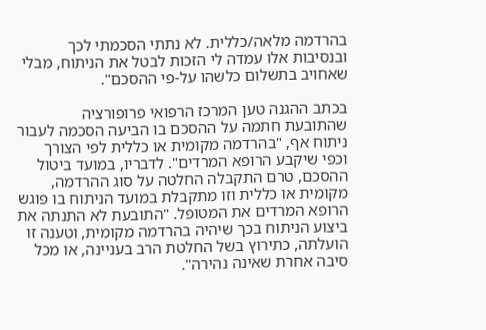בהרדמה מלאה/כללית. לא נתתי הסכמתי לכך ובנסיבות אלו עמדה לי הזכות לבטל את הניתוח, מבלי שאחויב בתשלום כלשהו על-פי ההסכם".

בכתב ההגנה טען המרכז הרפואי פרופורציה שהתובעת חתמה על ההסכם בו הביעה הסכמה לעבור ניתוח אף, "בהרדמה מקומית או כללית לפי הצורך וכפי שיקבע הרופא המרדים". לדבריו, במועד ביטול ההסכם, טרם התקבלה החלטה על סוג ההרדמה, מקומית או כללית וזו מתקבלת במועד הניתוח בו פוגש הרופא המרדים את המטופל. "התובעת לא התנתה את ביצוע הניתוח בכך שיהיה בהרדמה מקומית, וטענה זו הועלתה, כתירוץ בשל החלטת הרב בעניינה, או מכל סיבה אחרת שאינה נהירה".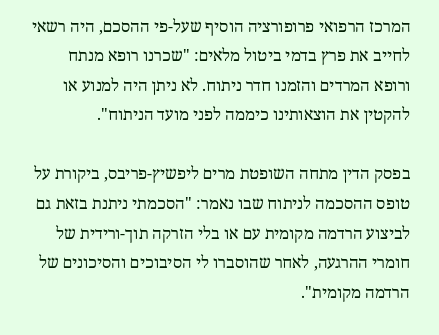המרכז הרפואי פרופורציה הוסיף שעל-פי ההסכם, היה רשאי לחייב את פרץ בדמי ביטול מלאים: "שכרנו רופא מנתח ורופא המרדים והזמנו חדר ניתוח. לא ניתן היה למנוע או להקטין את הוצאותינו כיממה לפני מועד הניתוח".

בפסק הדין מתחה השופטת מרים ליפשיץ-פריבס, ביקורת על טופס ההסכמה לניתוח שבו נאמר: "הסכמתי ניתנת בזאת גם לביצוע הרדמה מקומית עם או בלי הזרקה תוך-ורידית של חומרי ההרגעה, לאחר שהוסברו לי הסיבוכים והסיכונים של הרדמה מקומית".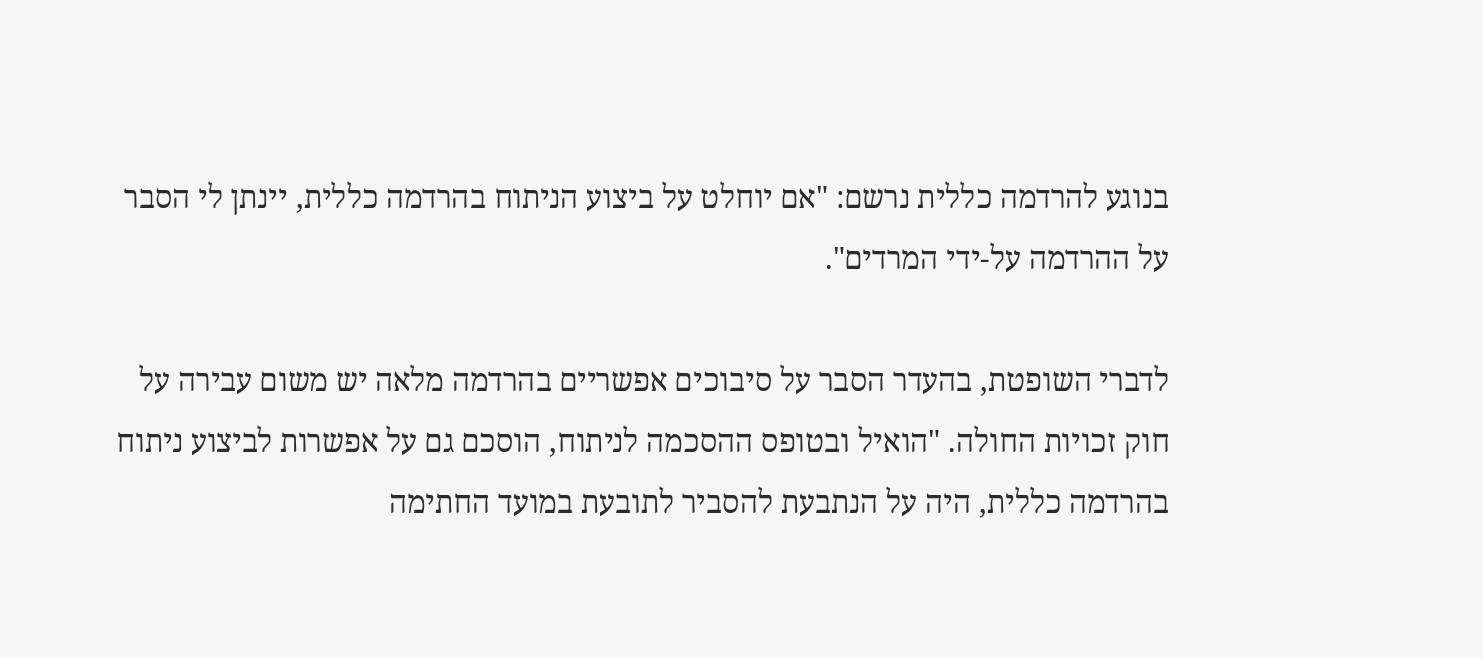בנוגע להרדמה כללית נרשם: "אם יוחלט על ביצוע הניתוח בהרדמה כללית, יינתן לי הסבר על ההרדמה על-ידי המרדים".

לדברי השופטת, בהעדר הסבר על סיבוכים אפשריים בהרדמה מלאה יש משום עבירה על חוק זכויות החולה. "הואיל ובטופס ההסכמה לניתוח, הוסכם גם על אפשרות לביצוע ניתוח בהרדמה כללית, היה על הנתבעת להסביר לתובעת במועד החתימה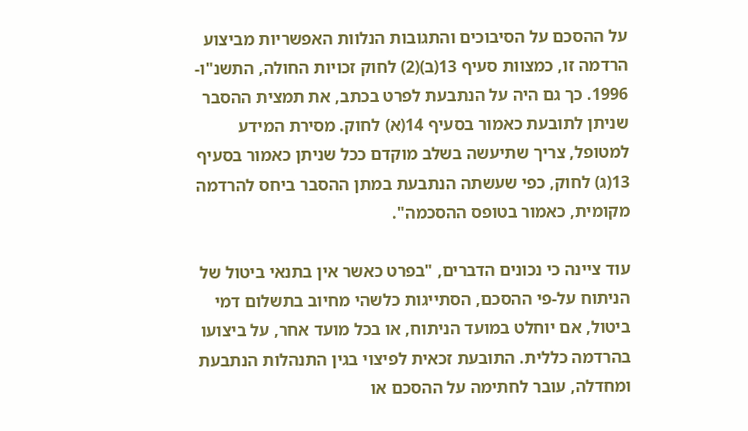על ההסכם על הסיבוכים והתגובות הנלוות האפשריות מביצוע הרדמה זו, כמצוות סעיף 13(ב)(2) לחוק זכויות החולה, התשנ"ו- 1996. כך גם היה על הנתבעת לפרט בכתב, את תמצית ההסבר שניתן לתובעת כאמור בסעיף 14(א) לחוק. מסירת המידע למטופל, צריך שתיעשה בשלב מוקדם ככל שניתן כאמור בסעיף 13(ג) לחוק, כפי שעשתה הנתבעת במתן ההסבר ביחס להרדמה מקומית, כאמור בטופס ההסכמה".

עוד ציינה כי נכונים הדברים, "בפרט כאשר אין בתנאי ביטול של הניתוח על-פי ההסכם, הסתייגות כלשהי מחיוב בתשלום דמי ביטול, אם יוחלט במועד הניתוח, או בכל מועד אחר, על ביצועו בהרדמה כללית. התובעת זכאית לפיצוי בגין התנהלות הנתבעת ומחדלה, עובר לחתימה על ההסכם או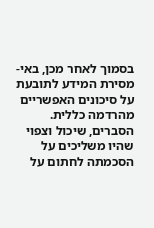בסמוך לאחר מכן, באי-מסירת המידע לתובעת על סיכונים האפשריים מהרדמה כללית. הסברים, שיכול וצפוי שהיו משליכים על הסכמתה לחתום על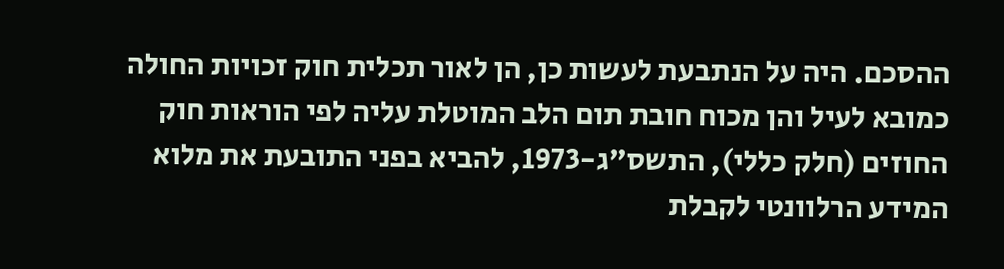ההסכם. היה על הנתבעת לעשות כן, הן לאור תכלית חוק זכויות החולה כמובא לעיל והן מכוח חובת תום הלב המוטלת עליה לפי הוראות חוק החוזים (חלק כללי), התשס"ג-1973, להביא בפני התובעת את מלוא המידע הרלוונטי לקבלת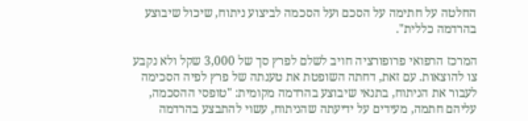החלטה על חתימה על הסכם ועל הסכמה לביצוע ניתוח, שיכול שיבוצע בהרדמה כללית".

המרכז הרפואי פרופורציה חויב לשלם לפרץ סך של 3,000 שקל ולא נקבע צו להוצאות. עם זאת, דחתה השופטת את טענתה של פרץ לפיה הסכימה לעבור את הניתוח, בתנאי שיבוצע בהרדמה מקומית: "טופסי ההסכמה, עליהם חתמה, מעידים על ידיעתה שהניתוח, עשוי להתבצע בהרדמה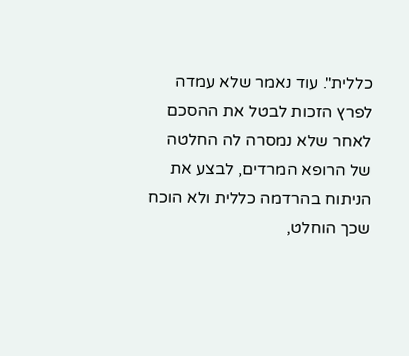כללית". עוד נאמר שלא עמדה לפרץ הזכות לבטל את ההסכם לאחר שלא נמסרה לה החלטה של הרופא המרדים, לבצע את הניתוח בהרדמה כללית ולא הוכח שכך הוחלט,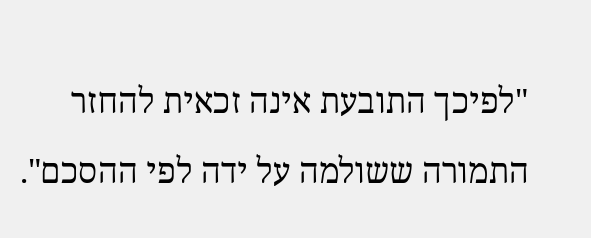"לפיכך התובעת אינה זכאית להחזר התמורה ששולמה על ידה לפי ההסכם".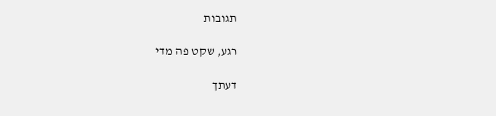תגובות

רגע, שקט פה מדי

דעתך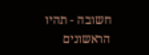חשובה - תהיו הראשונים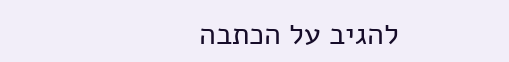להגיב על הכתבה